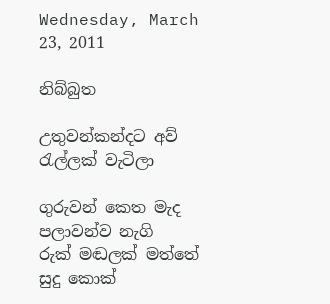Wednesday, March 23, 2011

නිබ්බුත

උතුවන්කන්දට අව් රැල්ලක් වැටිලා

ගුරුවන් කෙත මැද පලාවන්ව නැගි
රුක් මඬලක් මත්තේ
සුදු කොක්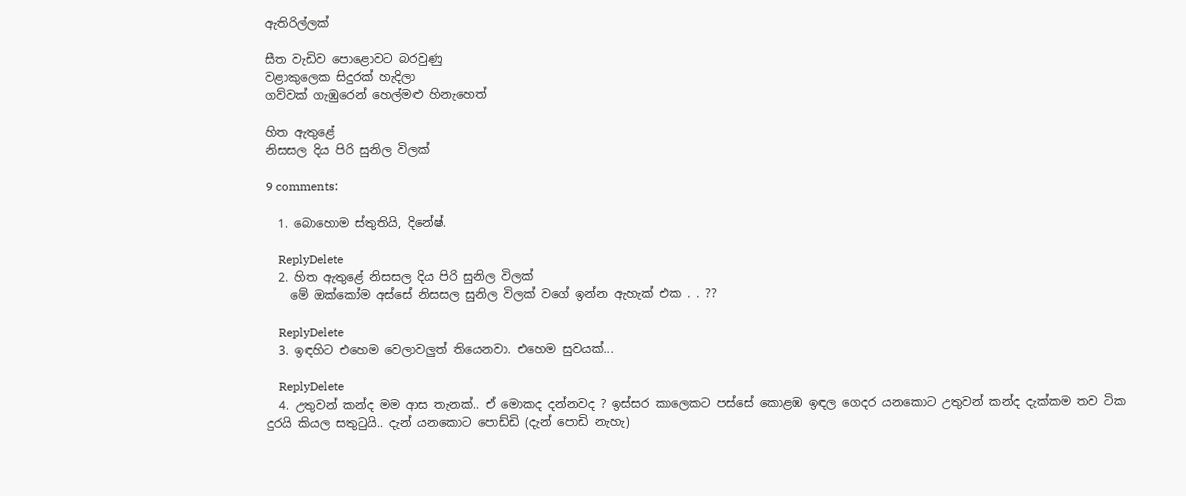ඇතිරිල්ලක්

සීත වැඩිව පොළොවට බරවුණු
වළාකුලෙක සිදුරක් හැදිලා
ගව්වක් ගැඹුරෙන් හෙල්මළු හිනැහෙත්

හිත ඇතුළේ
නිසසල දිය පිරි සුනිල විලක්

9 comments:

  1. බොහොම ස්තුතියි, දිනේෂ්.

    ReplyDelete
  2. හිත ඇතුළේ නිසසල දිය පිරි සුනිල විලක්
    මේ ඔක්කෝම අස්සේ නිසසල සුනිල විලක් වගේ ඉන්න ඇහැක් එක . . ??

    ReplyDelete
  3. ඉඳහිට එහෙම වෙලාවලුත් තියෙනවා. එහෙම සුවයක්...

    ReplyDelete
  4. උතුවන් කන්ද මම ආස තැනක්.. ඒ මොකද දන්නවද ? ඉස්සර කාලෙකට පස්සේ කොළඹ ඉඳල ගෙදර යනකොට උතුවන් කන්ද දැක්කම තව ටික දුරයි කියල සතුටුයි.. දැන් යනකොට පොඩ්ඩි (දැන් පොඩි නැහැ)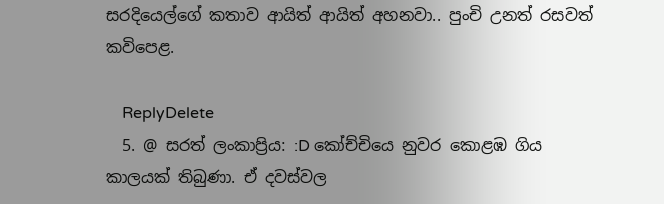සරදියෙල්ගේ කතාව ආයිත් ආයිත් අහනවා.. පුංචි උනත් රසවත් කවිපෙළ.

    ReplyDelete
  5. @ සරත් ලංකාප්‍රිය: :D කෝච්චියෙ නුවර කොළඹ ගිය කාලයක් තිබුණා. ඒ දවස්වල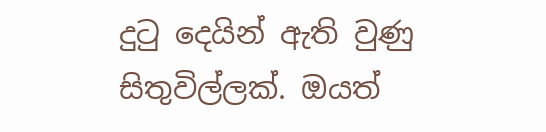දුටු දෙයින් ඇති වුණු සිතුවිල්ලක්. ඔයත්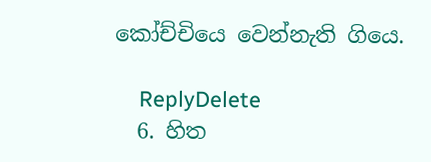කෝච්චියෙ වෙන්නැති ගියෙ.

    ReplyDelete
  6. හිත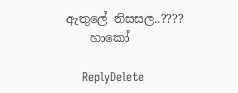ඇතුලේ නිසසල..????
    හාකෝ

    ReplyDelete